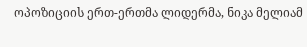ოპოზიციის ერთ-ერთმა ლიდერმა, ნიკა მელიამ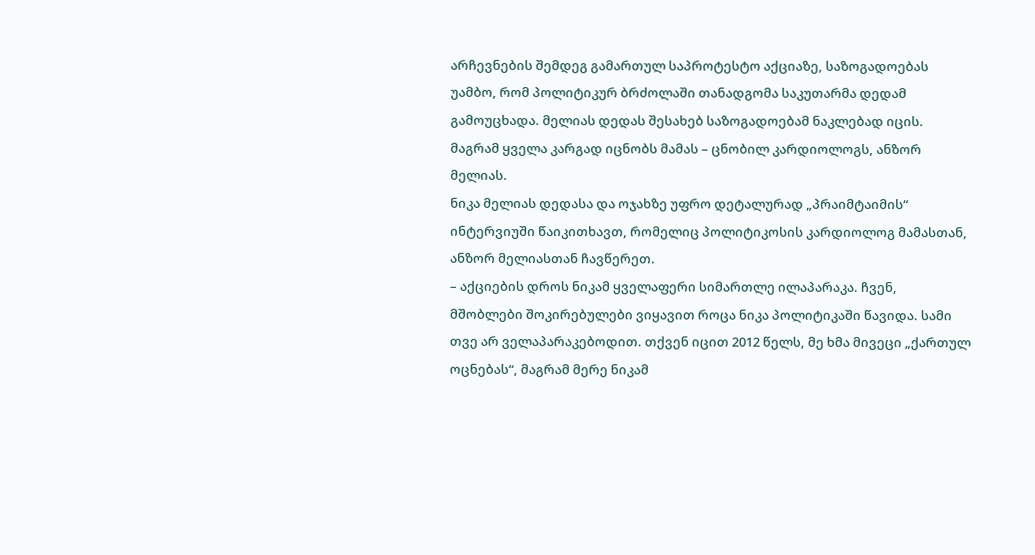არჩევნების შემდეგ გამართულ საპროტესტო აქციაზე, საზოგადოებას უამბო, რომ პოლიტიკურ ბრძოლაში თანადგომა საკუთარმა დედამ გამოუცხადა. მელიას დედას შესახებ საზოგადოებამ ნაკლებად იცის. მაგრამ ყველა კარგად იცნობს მამას – ცნობილ კარდიოლოგს, ანზორ მელიას.
ნიკა მელიას დედასა და ოჯახზე უფრო დეტალურად „პრაიმტაიმის“ ინტერვიუში წაიკითხავთ, რომელიც პოლიტიკოსის კარდიოლოგ მამასთან, ანზორ მელიასთან ჩავწერეთ.
– აქციების დროს ნიკამ ყველაფერი სიმართლე ილაპარაკა. ჩვენ, მშობლები შოკირებულები ვიყავით როცა ნიკა პოლიტიკაში წავიდა. სამი თვე არ ველაპარაკებოდით. თქვენ იცით 2012 წელს, მე ხმა მივეცი „ქართულ ოცნებას“, მაგრამ მერე ნიკამ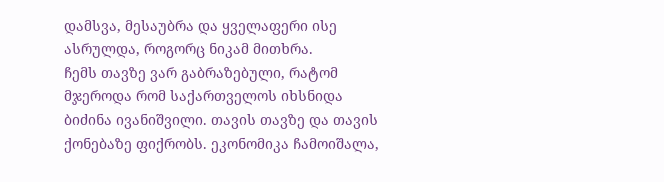დამსვა, მესაუბრა და ყველაფერი ისე ასრულდა, როგორც ნიკამ მითხრა.
ჩემს თავზე ვარ გაბრაზებული, რატომ მჯეროდა რომ საქართველოს იხსნიდა ბიძინა ივანიშვილი. თავის თავზე და თავის ქონებაზე ფიქრობს. ეკონომიკა ჩამოიშალა,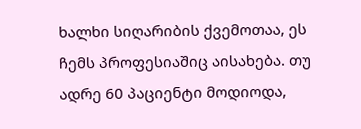ხალხი სიღარიბის ქვემოთაა, ეს ჩემს პროფესიაშიც აისახება. თუ ადრე 60 პაციენტი მოდიოდა,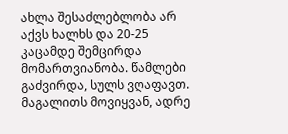ახლა შესაძლებლობა არ აქვს ხალხს და 20-25 კაცამდე შემცირდა მომართვიანობა. წამლები გაძვირდა, სულს ვღაფავთ.
მაგალითს მოვიყვან, ადრე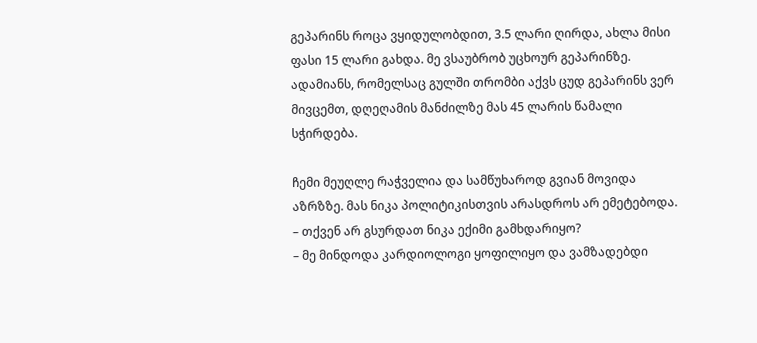გეპარინს როცა ვყიდულობდით, 3.5 ლარი ღირდა, ახლა მისი ფასი 15 ლარი გახდა. მე ვსაუბრობ უცხოურ გეპარინზე. ადამიანს, რომელსაც გულში თრომბი აქვს ცუდ გეპარინს ვერ მივცემთ, დღეღამის მანძილზე მას 45 ლარის წამალი სჭირდება.

ჩემი მეუღლე რაჭველია და სამწუხაროდ გვიან მოვიდა აზრზზე. მას ნიკა პოლიტიკისთვის არასდროს არ ემეტებოდა.
– თქვენ არ გსურდათ ნიკა ექიმი გამხდარიყო?
– მე მინდოდა კარდიოლოგი ყოფილიყო და ვამზადებდი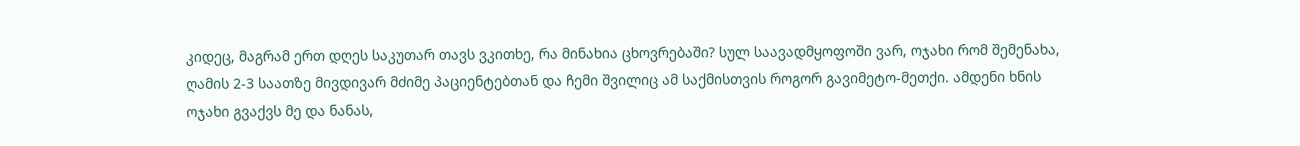კიდეც, მაგრამ ერთ დღეს საკუთარ თავს ვკითხე, რა მინახია ცხოვრებაში? სულ საავადმყოფოში ვარ, ოჯახი რომ შემენახა, ღამის 2-3 საათზე მივდივარ მძიმე პაციენტებთან და ჩემი შვილიც ამ საქმისთვის როგორ გავიმეტო-მეთქი. ამდენი ხნის ოჯახი გვაქვს მე და ნანას,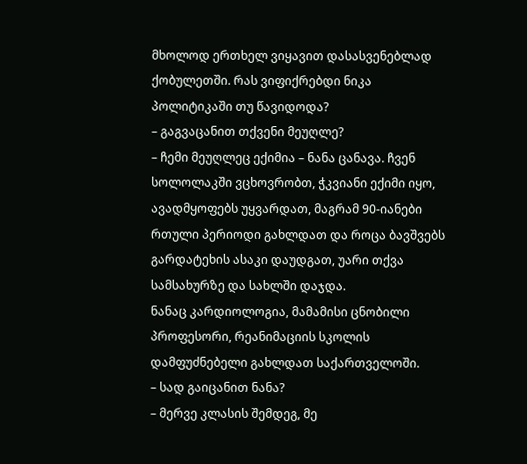მხოლოდ ერთხელ ვიყავით დასასვენებლად ქობულეთში. რას ვიფიქრებდი ნიკა პოლიტიკაში თუ წავიდოდა?
– გაგვაცანით თქვენი მეუღლე?
– ჩემი მეუღლეც ექიმია – ნანა ცანავა. ჩვენ სოლოლაკში ვცხოვრობთ, ჭკვიანი ექიმი იყო, ავადმყოფებს უყვარდათ, მაგრამ 90-იანები რთული პერიოდი გახლდათ და როცა ბავშვებს გარდატეხის ასაკი დაუდგათ, უარი თქვა სამსახურზე და სახლში დაჯდა.
ნანაც კარდიოლოგია, მამამისი ცნობილი პროფესორი, რეანიმაციის სკოლის დამფუძნებელი გახლდათ საქართველოში.
– სად გაიცანით ნანა?
– მერვე კლასის შემდეგ, მე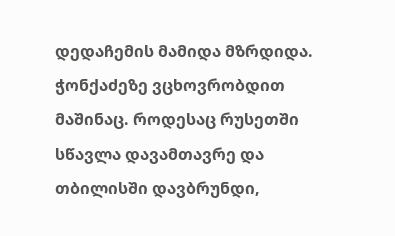დედაჩემის მამიდა მზრდიდა. ჭონქაძეზე ვცხოვრობდით მაშინაც. როდესაც რუსეთში სწავლა დავამთავრე და თბილისში დავბრუნდი,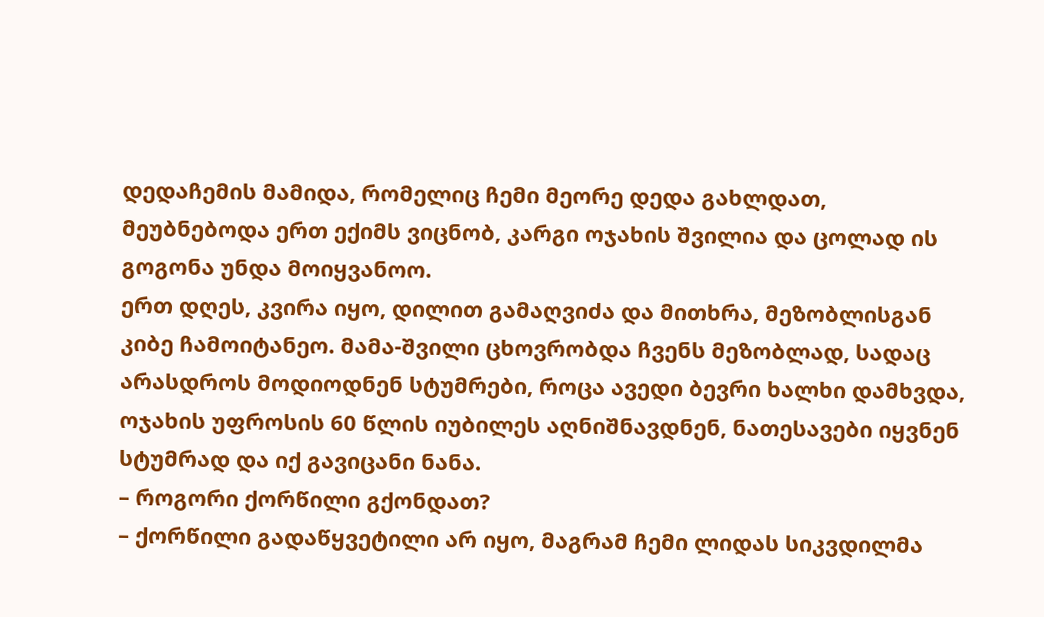დედაჩემის მამიდა, რომელიც ჩემი მეორე დედა გახლდათ, მეუბნებოდა ერთ ექიმს ვიცნობ, კარგი ოჯახის შვილია და ცოლად ის გოგონა უნდა მოიყვანოო.
ერთ დღეს, კვირა იყო, დილით გამაღვიძა და მითხრა, მეზობლისგან კიბე ჩამოიტანეო. მამა-შვილი ცხოვრობდა ჩვენს მეზობლად, სადაც არასდროს მოდიოდნენ სტუმრები, როცა ავედი ბევრი ხალხი დამხვდა, ოჯახის უფროსის 60 წლის იუბილეს აღნიშნავდნენ, ნათესავები იყვნენ სტუმრად და იქ გავიცანი ნანა.
– როგორი ქორწილი გქონდათ?
– ქორწილი გადაწყვეტილი არ იყო, მაგრამ ჩემი ლიდას სიკვდილმა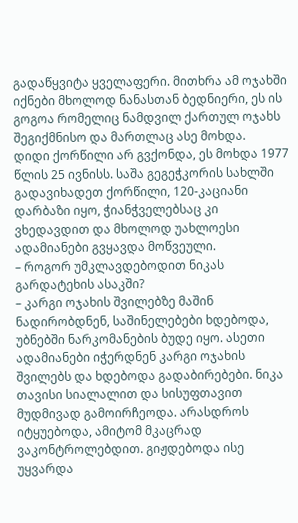გადაწყვიტა ყველაფერი. მითხრა ამ ოჯახში იქნები მხოლოდ ნანასთან ბედნიერი, ეს ის გოგოა რომელიც ნამდვილ ქართულ ოჯახს შეგიქმნისო და მართლაც ასე მოხდა.
დიდი ქორწილი არ გვქონდა, ეს მოხდა 1977 წლის 25 ივნისს. საშა გეგეჭკორის სახლში გადავიხადეთ ქორწილი, 120-კაციანი დარბაზი იყო, ჭიანჭველებსაც კი ვხედავდით და მხოლოდ უახლოესი ადამიანები გვყავდა მოწვეული.
– როგორ უმკლავდებოდით ნიკას გარდატეხის ასაკში?
– კარგი ოჯახის შვილებზე მაშინ ნადირობდნენ, საშინელებები ხდებოდა, უბნებში ნარკომანების ბუდე იყო. ასეთი ადამიანები იჭერდნენ კარგი ოჯახის შვილებს და ხდებოდა გადაბირებები. ნიკა თავისი სიალალით და სისუფთავით მუდმივად გამოირჩეოდა. არასდროს იტყუებოდა, ამიტომ მკაცრად ვაკონტროლებდით. გიჟდებოდა ისე უყვარდა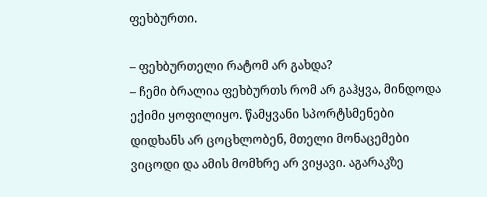ფეხბურთი.

– ფეხბურთელი რატომ არ გახდა?
– ჩემი ბრალია ფეხბურთს რომ არ გაჰყვა, მინდოდა ექიმი ყოფილიყო. წამყვანი სპორტსმენები დიდხანს არ ცოცხლობენ, მთელი მონაცემები ვიცოდი და ამის მომხრე არ ვიყავი. აგარაკზე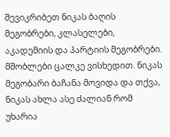შევიკრიბეთ ნიკას ბაღის მეგობრები, კლასელები, აკადემიის და პარტიის მეგობრები. მშობლები ცალკე ვისხედით. ნიკას მეგობარი ბაჩანა მოვიდა და თქვა, ნიკას ახლა ასე ძალიან რომ უხარია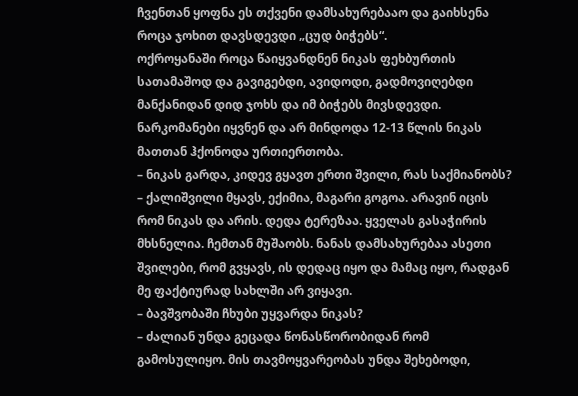ჩვენთან ყოფნა ეს თქვენი დამსახურებააო და გაიხსენა როცა ჯოხით დავსდევდი „ცუდ ბიჭებს“.
ოქროყანაში როცა წაიყვანდნენ ნიკას ფეხბურთის სათამაშოდ და გავიგებდი, ავიდოდი, გადმოვიღებდი მანქანიდან დიდ ჯოხს და იმ ბიჭებს მივსდევდი. ნარკომანები იყვნენ და არ მინდოდა 12-13 წლის ნიკას მათთან ჰქონოდა ურთიერთობა.
– ნიკას გარდა, კიდევ გყავთ ერთი შვილი, რას საქმიანობს?
– ქალიშვილი მყავს, ექიმია, მაგარი გოგოა. არავინ იცის რომ ნიკას და არის. დედა ტერეზაა. ყველას გასაჭირის მხსნელია. ჩემთან მუშაობს. ნანას დამსახურებაა ასეთი შვილები, რომ გვყავს, ის დედაც იყო და მამაც იყო, რადგან მე ფაქტიურად სახლში არ ვიყავი.
– ბავშვობაში ჩხუბი უყვარდა ნიკას?
– ძალიან უნდა გეცადა წონასწორობიდან რომ გამოსულიყო. მის თავმოყვარეობას უნდა შეხებოდი,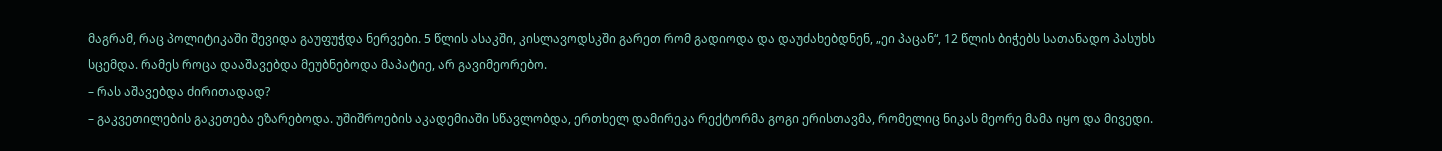მაგრამ, რაც პოლიტიკაში შევიდა გაუფუჭდა ნერვები. 5 წლის ასაკში, კისლავოდსკში გარეთ რომ გადიოდა და დაუძახებდნენ, „ეი პაცან“, 12 წლის ბიჭებს სათანადო პასუხს სცემდა. რამეს როცა დააშავებდა მეუბნებოდა მაპატიე, არ გავიმეორებო.
– რას აშავებდა ძირითადად?
– გაკვეთილების გაკეთება ეზარებოდა. უშიშროების აკადემიაში სწავლობდა, ერთხელ დამირეკა რექტორმა გოგი ერისთავმა, რომელიც ნიკას მეორე მამა იყო და მივედი.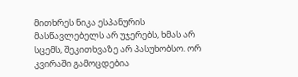მითხრეს ნიკა ესპანურის მასწავლებელს არ უჯერებს, ხმას არ სცემს, შეკითხვაზე არ პასუხობსო. ორ კვირაში გამოცდებია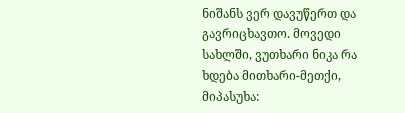ნიშანს ვერ დავუწერთ და გავრიცხავთო. მოვედი სახლში, ვუთხარი ნიკა რა ხდება მითხარი-მეთქი, მიპასუხა: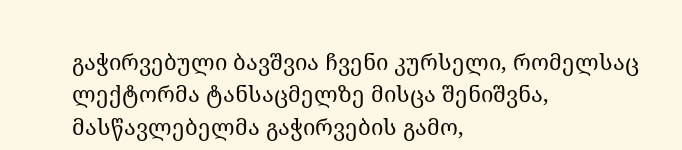გაჭირვებული ბავშვია ჩვენი კურსელი, რომელსაც ლექტორმა ტანსაცმელზე მისცა შენიშვნა, მასწავლებელმა გაჭირვების გამო,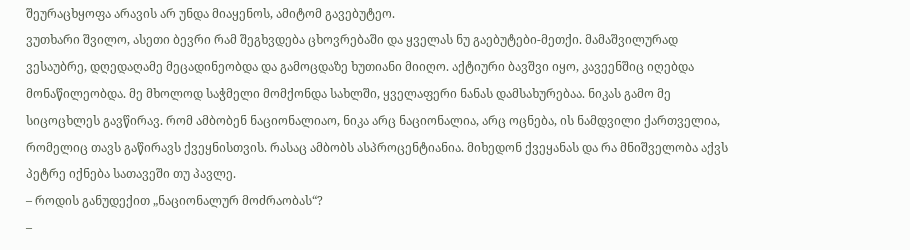შეურაცხყოფა არავის არ უნდა მიაყენოს, ამიტომ გავებუტეო.
ვუთხარი შვილო, ასეთი ბევრი რამ შეგხვდება ცხოვრებაში და ყველას ნუ გაებუტები-მეთქი. მამაშვილურად ვესაუბრე, დღედაღამე მეცადინეობდა და გამოცდაზე ხუთიანი მიიღო. აქტიური ბავშვი იყო, კავეენშიც იღებდა მონაწილეობდა. მე მხოლოდ საჭმელი მომქონდა სახლში, ყველაფერი ნანას დამსახურებაა. ნიკას გამო მე სიცოცხლეს გავწირავ. რომ ამბობენ ნაციონალიაო, ნიკა არც ნაციონალია, არც ოცნება, ის ნამდვილი ქართველია, რომელიც თავს გაწირავს ქვეყნისთვის. რასაც ამბობს ასპროცენტიანია. მიხედონ ქვეყანას და რა მნიშველობა აქვს პეტრე იქნება სათავეში თუ პავლე.
– როდის განუდექით „ნაციონალურ მოძრაობას“?
–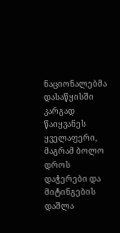ნაციონალებმა დასაწყისში კარგად წაიყვანეს ყველაფერი, მაგრამ ბოლო დროს დაჭერები და მიტინგების დაშლა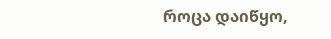როცა დაიწყო,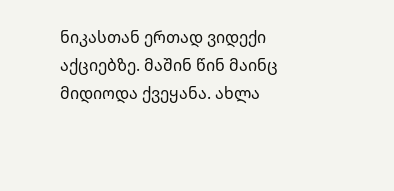ნიკასთან ერთად ვიდექი აქციებზე. მაშინ წინ მაინც მიდიოდა ქვეყანა. ახლა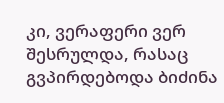კი, ვერაფერი ვერ შესრულდა, რასაც გვპირდებოდა ბიძინა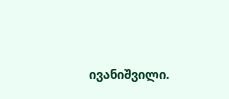ივანიშვილი.